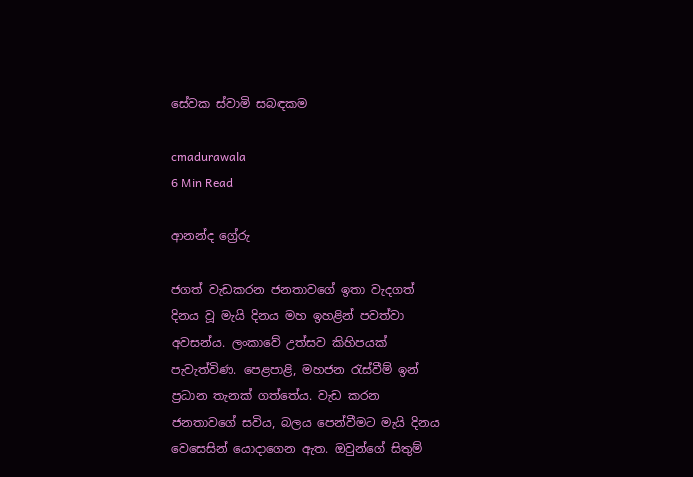සේවක ස්වාමි සබඳකම

cmadurawala
6 Min Read

ආනන්ද ග්‍රේරු

ජගත් වැඩකරන ජනතාවගේ ඉතා වැදගත් දිනය වූ මැයි දිනය මහ ඉහළින් පවත්වා අවසන්ය. ලංකාවේ උත්සව කිහිපයක් පැවැත්විණ. පෙළපාළි, මහජන රැස්වීම් ඉන් ප්‍රධාන තැනක් ගත්තේය. වැඩ කරන ජනතාවගේ සවිය, බලය පෙන්වීමට මැයි දිනය වෙසෙසින් යොදාගෙන ඇත. ඔවුන්ගේ සිතුම්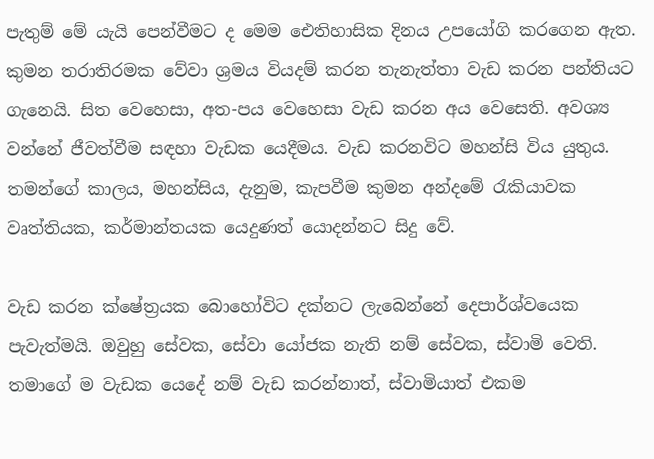පැතුම් මේ යැයි පෙන්වීමට ද මෙම ඓතිහාසික දිනය උපයෝගි කරගෙන ඇත. කුමන තරාතිරමක වේවා ශ්‍රමය වියදම් කරන තැනැත්තා වැඩ කරන පන්තියට ගැනෙයි. සිත වෙහෙසා, අත-පය වෙහෙසා වැඩ කරන අය වෙසෙති. අවශ්‍ය වන්නේ ජීවත්වීම සඳහා වැඩක යෙදීමය. වැඩ කරනවිට මහන්සි විය යුතුය. තමන්ගේ කාලය, මහන්සිය, දැනුම, කැපවීම කුමන අන්දමේ රැකියාවක වෘත්තියක, කර්මාන්තයක යෙදුණත් යොදන්නට සිදු වේ.

වැඩ කරන ක්ෂේත්‍රයක බොහෝවිට දක්නට ලැබෙන්නේ දෙපාර්ශ්වයෙක පැවැත්මයි. ඔවුහු සේවක, සේවා යෝජක නැති නම් සේවක, ස්වාමි වෙති. තමාගේ ම වැඩක යෙදේ නම් වැඩ කරන්නාත්, ස්වාමියාත් එකම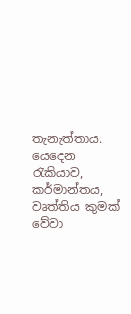තැනැත්තාය. යෙදෙන රැකියාව, කර්මාන්තය, වෘත්තිය කුමක් වේවා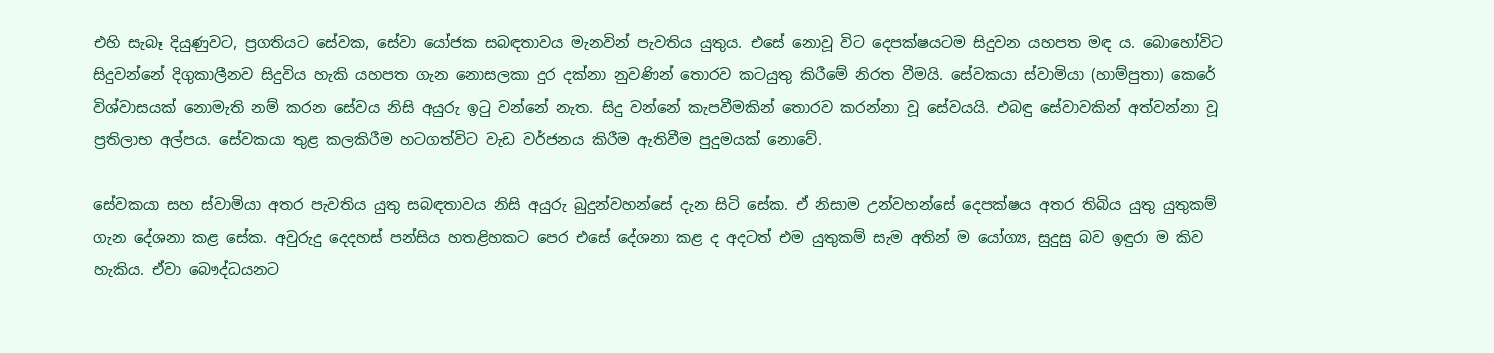එහි සැබෑ දියුණුවට, ප්‍රගතියට සේවක, සේවා යෝජක සබඳතාවය මැනවින් පැවතිය යුතුය. එසේ නොවූ විට දෙපක්ෂයටම සිදුවන යහපත මඳ ය. බොහෝවිට සිදුවන්නේ දිගුකාලීනව සිදුවිය හැකි යහපත ගැන නොසලකා දුර දක්නා නුවණින් තොරව කටයුතු කිරීමේ නිරත වීමයි. සේවකයා ස්වාමියා (හාම්පුතා) කෙරේ විශ්වාසයක් නොමැති නම් කරන සේවය නිසි අයුරු ඉටු වන්නේ නැත. සිදු වන්නේ කැපවීමකින් තොරව කරන්නා වූ සේවයයි. එබඳු සේවාවකින් අත්වන්නා වූ ප්‍රතිලාභ අල්පය. සේවකයා තුළ කලකිරීම හටගත්විට වැඩ වර්ජනය කිරීම ඇතිවීම පුදුමයක් නොවේ.

සේවකයා සහ ස්වාමියා අතර පැවතිය යුතු සබඳතාවය නිසි අයුරු බුදුන්වහන්සේ දැන සිටි සේක. ඒ නිසාම උන්වහන්සේ දෙපක්ෂය අතර තිබිය යුතු යුතුකම් ගැන දේශනා කළ සේක. අවුරුදු දෙදහස් පන්සිය හතළිහකට පෙර එසේ දේශනා කළ ද අදටත් එම යුතුකම් සැම අතින් ම යෝග්‍ය, සුදුසු බව ඉඳුරා ම කිව හැකිය. ඒවා බෞද්ධයනට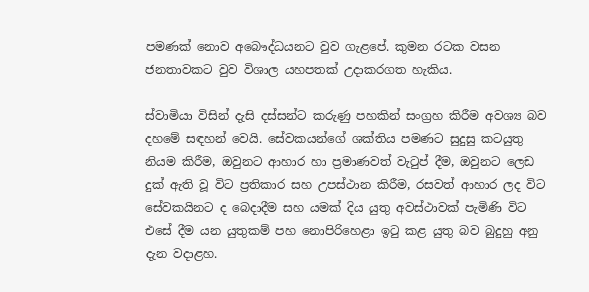පමණක් නොව අබෞද්ධයනට වුව ගැළපේ. කුමන රටක වසන ජනතාවකට වුව විශාල යහපතක් උදාකරගත හැකිය.

ස්වාමියා විසින් දැසි දස්සන්ට කරුණු පහකින් සංග්‍රහ කිරීම අවශ්‍ය බව දහමේ සඳහන් වෙයි. සේවකයන්ගේ ශක්තිය පමණට සුදුසු කටයුතු නියම කිරීම, ඔවුනට ආහාර හා ප්‍රමාණවත් වැටුප් දීම, ඔවුනට ලෙඩ දුක් ඇති වූ විට ප්‍රතිකාර සහ උපස්ථාන කිරීම, රසවත් ආහාර ලද විට සේවකයිනට ද බෙදාදීම සහ යමක් දිය යුතු අවස්ථාවක් පැමිණි විට එසේ දීම යන යුතුකම් පහ නොපිරිහෙළා ඉටු කළ යුතු බව බුදුහු අනු දැන වදාළහ.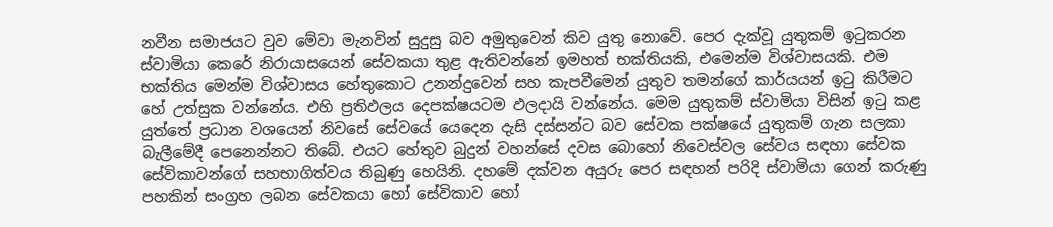නවීන සමාජයට වුව මේවා මැනවින් සුදුසු බව අමුතුවෙන් කිව යුතු නොවේ. පෙර දැක්වූ යුතුකම් ඉටුකරන ස්වාමියා කෙරේ නිරායාසයෙන් සේවකයා තුළ ඇතිවන්නේ ඉමහත් භක්තියකි, එමෙන්ම විශ්වාසයකි. එම භක්තිය මෙන්ම විශ්වාසය හේතුකොට උනන්දුවෙන් සහ කැපවීමෙන් යුතුව තමන්ගේ කාර්යයන් ඉටු කිරීමට හේ උත්සුක වන්නේය. එහි ප්‍රතිඵලය දෙපක්ෂයටම ඵලදායි වන්නේය. මෙම යුතුකම් ස්වාමියා විසින් ඉටු කළ යුත්තේ ප්‍රධාන වශයෙන් නිවසේ සේවයේ යෙදෙන දැසි දස්සන්ට බව සේවක පක්ෂයේ යුතුකම් ගැන සලකා බැලීමේදී පෙනෙන්නට තිබේ. එයට හේතුව බුදුන් වහන්සේ දවස බොහෝ නිවෙස්වල සේවය සඳහා සේවක සේවිකාවන්ගේ සහභාගිත්වය තිබුණු හෙයිනි. දහමේ දක්වන අයුරු පෙර සඳහන් පරිදි ස්වාමියා ගෙන් කරුණු පහකින් සංග්‍රහ ලබන සේවකයා හෝ සේවිකාව හෝ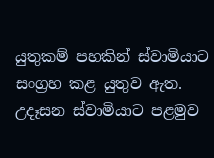යුතුකම් පහකින් ස්වාමියාට සංග්‍රහ කළ යුතුව ඇත. උදෑසන ස්වාමියාට පළමුව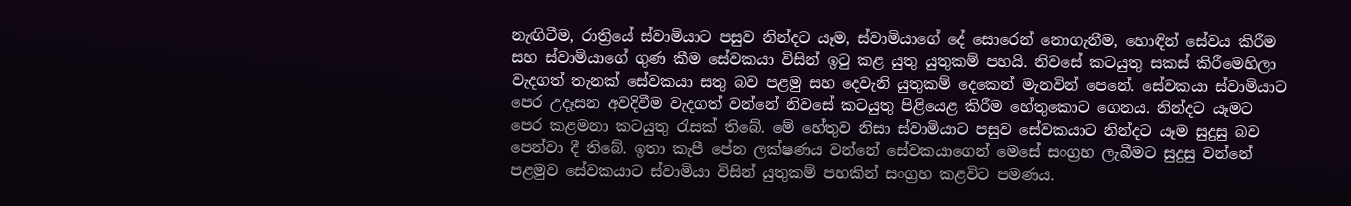නැඟිටීම, රාත්‍රියේ ස්වාමියාට පසුව නින්දට යෑම, ස්වාමියාගේ දේ සොරෙන් නොගැනීම, හොඳින් සේවය කිරීම සහ ස්වාමියාගේ ගුණ කීම සේවකයා විසින් ඉටු කළ යුතු යුතුකම් පහයි. නිවසේ කටයුතු සකස් කිරීමෙහිලා වැදගත් තැනක් සේවකයා සතු බව පළමු සහ දෙවැනි යුතුකම් දෙකෙන් මැනවින් පෙනේ. සේවකයා ස්වාමියාට පෙර උදෑසන අවදිවීම වැදගත් වන්නේ නිවසේ කටයුතු පිළියෙළ කිරීම හේතුකොට ගෙනය. නින්දට යෑමට පෙර කළමනා කටයුතු රැසක් තිබේ. මේ හේතුව නිසා ස්වාමියාට පසුව සේවකයාට නින්දට යෑම සුදුසු බව පෙන්වා දී තිබේ. ඉතා කැපී පේන ලක්ෂණය වන්නේ සේවකයාගෙන් මෙසේ සංග්‍රහ ලැබීමට සුදුසු වන්නේ පළමුව සේවකයාට ස්වාමියා විසින් යුතුකම් පහකින් සංග්‍රහ කළවිට පමණය.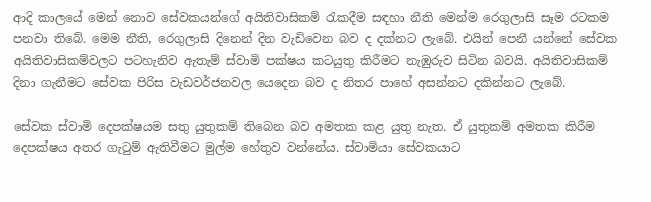ආදි කාලයේ මෙන් නොව සේවකයන්ගේ අයිතිවාසිකම් රැකදීම සඳහා නීති මෙන්ම රෙගුලාසි සෑම රටකම පනවා තිබේ. මෙම නීති, රෙගුලාසි දිනෙන් දින වැඩිවෙන බව ද දක්නට ලැබේ. එයින් පෙනී යන්නේ සේවක අයිතිවාසිකම්වලට පටහැනිව ඇතැම් ස්වාමි පක්ෂය කටයුතු කිරීමට නැඹුරුව සිටින බවයි. අයිතිවාසිකම් දිනා ගැනීමට සේවක පිරිස වැඩවර්ජනවල යෙදෙන බව ද නිතර පාහේ අසන්නට දකින්නට ලැබේ.

සේවක ස්වාමි දෙපක්ෂයම සතු යුතුකම් තිබෙන බව අමතක කළ යුතු නැත. ඒ යුතුකම් අමතක කිරීම දෙපක්ෂය අතර ගැටුම් ඇතිවීමට මුල්ම හේතුව වන්නේය. ස්වාමියා සේවකයාට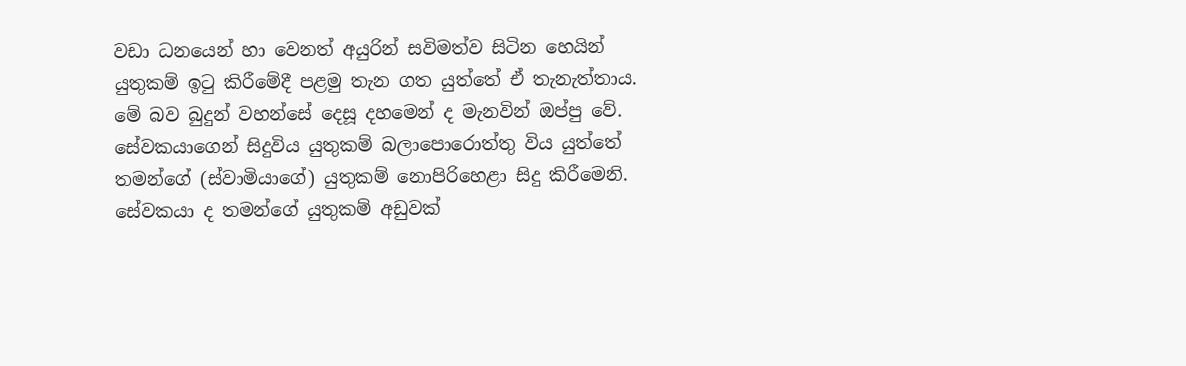වඩා ධනයෙන් හා වෙනත් අයුරින් සවිමත්ව සිටින හෙයින් යුතුකම් ඉටු කිරීමේදී පළමු තැන ගත යුත්තේ ඒ තැනැත්තාය. මේ බව බුදුන් වහන්සේ දෙසූ දහමෙන් ද මැනවින් ඔප්පු වේ. සේවකයාගෙන් සිදුවිය යුතුකම් බලාපොරොත්තු විය යුත්තේ තමන්ගේ (ස්වාමියාගේ) යුතුකම් නොපිරිහෙළා සිදු කිරීමෙනි. සේවකයා ද තමන්ගේ යුතුකම් අඩුවක්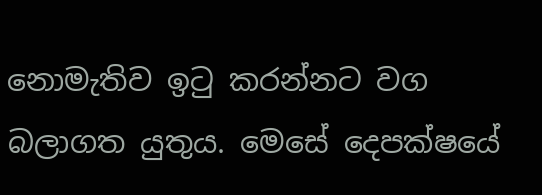නොමැතිව ඉටු කරන්නට වග බලාගත යුතුය. මෙසේ දෙපක්ෂයේ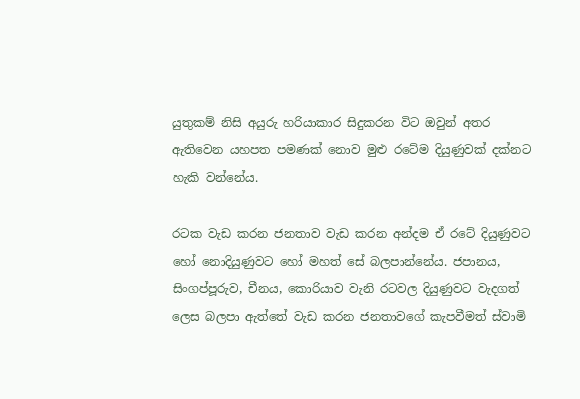යුතුකම් නිසි අයුරු හරියාකාර සිදුකරන විට ඔවුන් අතර ඇතිවෙන යහපත පමණක් නොව මුළු රටේම දියුණුවක් දක්නට හැකි වන්නේය.

රටක වැඩ කරන ජනතාව වැඩ කරන අන්දම ඒ රටේ දියුණුවට හෝ නොදියුණුවට හෝ මහත් සේ බලපාන්නේය. ජපානය, සිංගප්පූරුව, චීනය, කොරියාව වැනි රටවල දියුණුවට වැදගත් ලෙස බලපා ඇත්තේ වැඩ කරන ජනතාවගේ කැපවීමත් ස්වාමි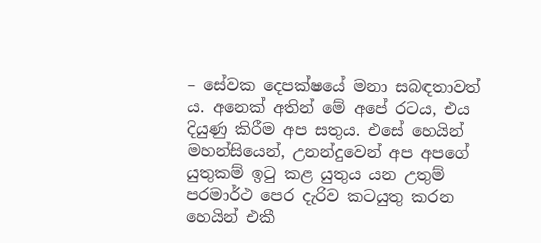– සේවක දෙපක්ෂයේ මනා සබඳතාවත් ය. අනෙක් අතින් මේ අපේ රටය, එය දියුණු කිරීම අප සතුය. එසේ හෙයින් මහන්සියෙන්, උනන්දුවෙන් අප අපගේ යුතුකම් ඉටු කළ යුතුය යන උතුම් පරමාර්ථ පෙර දැරිව කටයුතු කරන හෙයින් එකී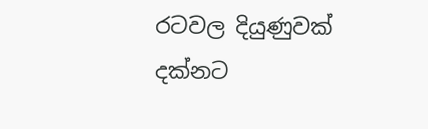රටවල දියුණුවක් දක්නට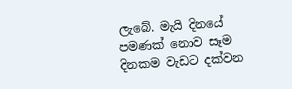ලැබේ. මැයි දිනයේ පමණක් නොව සෑම දිනකම වැඩට දක්වන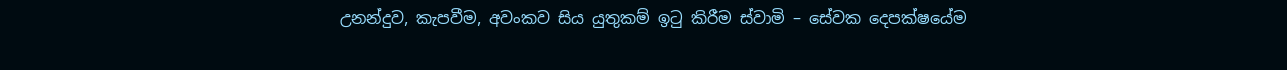උනන්දුව, කැපවීම, අවංකව සිය යුතුකම් ඉටු කිරීම ස්වාමි – සේවක දෙපක්ෂයේම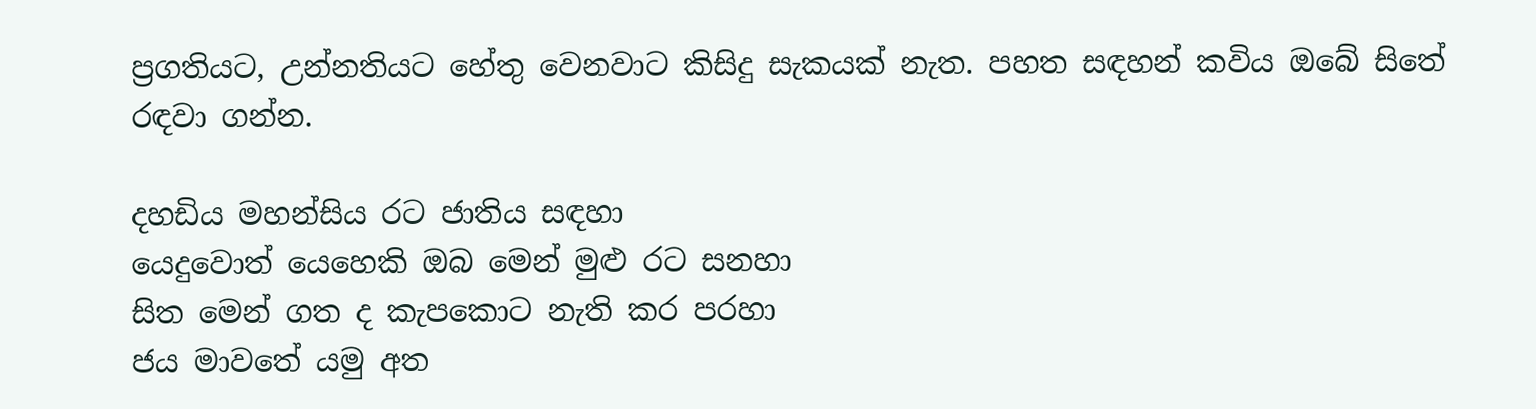ප්‍රගතියට, උන්නතියට හේතු වෙනවාට කිසිදු සැකයක් නැත. පහත සඳහන් කවිය ඔබේ සිතේ රඳවා ගන්න.

දහඩිය මහන්සිය රට ජාතිය සඳහා
යෙදුවොත් යෙහෙකි ඔබ මෙන් මුළු රට සනහා
සිත මෙන් ගත ද කැපකොට නැති කර පරහා
ජය මාවතේ යමු අත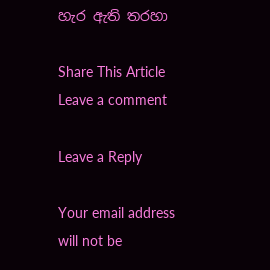හැර ඇති තරහා

Share This Article
Leave a comment

Leave a Reply

Your email address will not be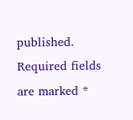published. Required fields are marked *